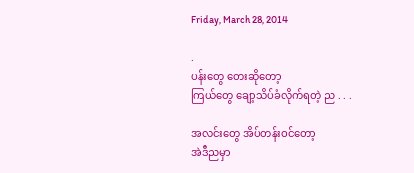Friday, March 28, 2014

.
ပန်းတွေ တေးဆိုတော့
ကြယ်တွေ ချော့သိပ်ခံလိုက်ရတဲ့ ည . . .

အလင်းတွေ အိပ်တန်းဝင်တော့
အဲဒီညမှာ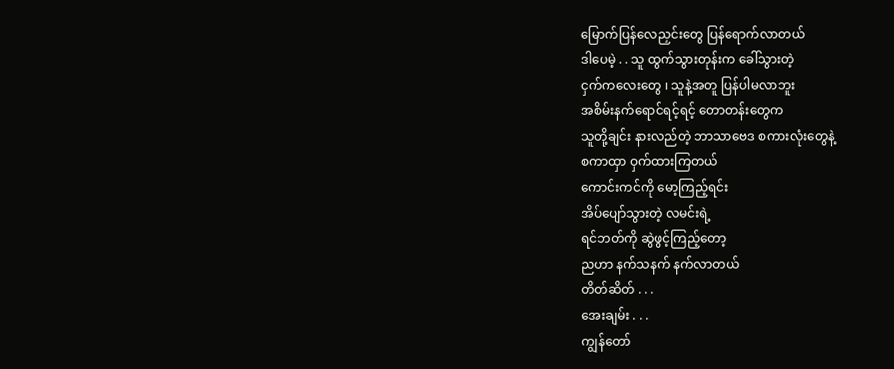မြောက်ပြန်လေညှင်းတွေ ပြန်ရောက်လာတယ်
ဒါပေမဲ့ . . သူ ထွက်သွားတုန်းက ခေါ်သွားတဲ့
ငှက်ကလေးတွေ ၊ သူနဲ့အတူ ပြန်ပါမလာဘူး
အစိမ်းနက်ရောင်ရင့်ရင့် တောတန်းတွေက
သူတို့ချင်း နားလည်တဲ့ ဘာသာဗေဒ စကားလုံးတွေနဲ့
စကာထှာ ဝှက်ထားကြတယ်
ကောင်းကင်ကို မော့ကြည့်ရင်း
အိပ်ပျော်သွားတဲ့ လမင်းရဲ့
ရင်ဘတ်ကို ဆွဲဖွင့်ကြည့်တော့
ညဟာ နက်သနက် နက်လာတယ်
တိတ်ဆိတ် . . .
အေးချမ်း . . .
ကျွန်တော်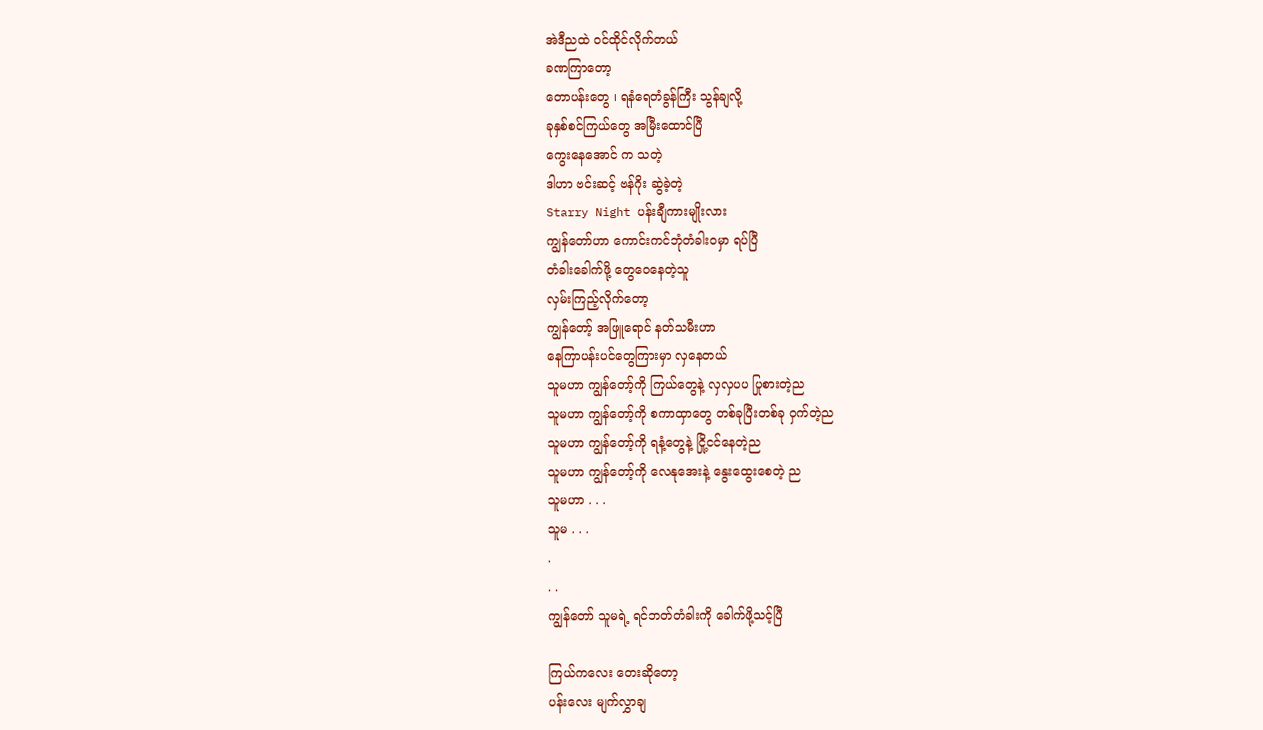အဲဒီညထဲ ဝင်ထိုင်လိုက်တယ်
ခဏကြာတော့
တောပန်းတွေ ၊ ရနံရေတံခွန်ကြီး သွန်ချလို့
ခုနှစ်စင်ကြယ်တွေ အမြီးထောင်ပြီ
ကွေးနေအောင် က သတဲ့
ဒါဟာ ဗင်းဆင့် ဗန်ဂိုး ဆွဲခဲ့တဲ့
Starry Night ပန်းချီကားမျိုးလား
ကျွန်တော်ဟာ ကောင်းကင်ဘုံတံခါးဝမှာ ရပ်ပြီ
တံခါးခေါက်ဖို့ တွေဝေနေတဲ့သူ
လှမ်းကြည့်လိုက်တော့
ကျွန်တော့် အဖြူရောင် နတ်သမီးဟာ
နေကြာပန်းပင်တွေကြားမှာ လှနေတယ်
သူမဟာ ကျွန်တော့်ကို ကြယ်တွေနဲ့ လှလှပပ ပြုစားတဲ့ည
သူမဟာ ကျွန်တော့်ကို စကာထှာတွေ တစ်ခုပြီးတစ်ခု ဝှက်တဲ့ည
သူမဟာ ကျွန်တော့်ကို ရနံ့တွေနဲ့ ငြို့ငင်နေတဲ့ည
သူမဟာ ကျွန်တော့်ကို လေနုအေးနဲ့ နွေးထွေးစေတဲ့ ည
သူမဟာ . . .
သူမ . . .
.
. .
ကျွန်တော် သူမရဲ့ ရင်ဘတ်တံခါးကို ခေါက်ဖို့သင့်ပြီ

ကြယ်ကလေး တေးဆိုတော့
ပန်းလေး မျက်လွှာချ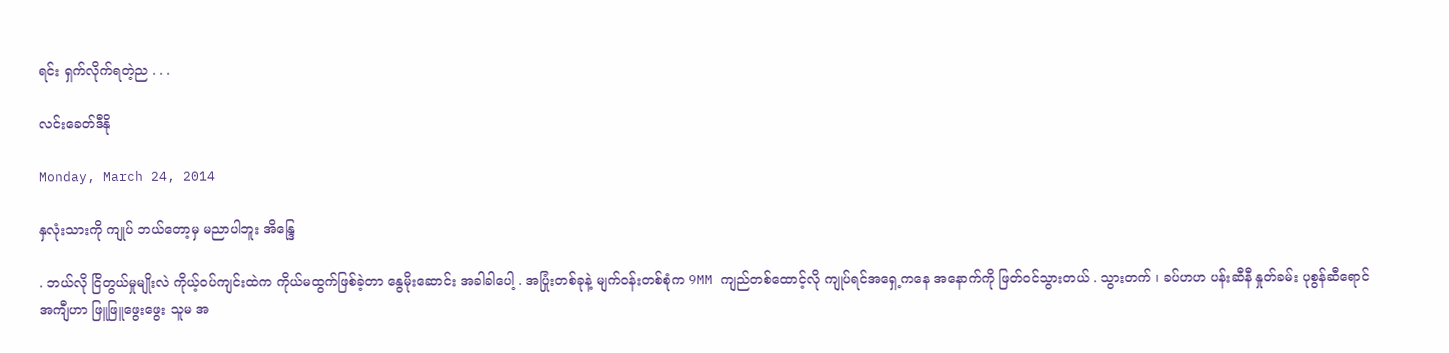ရင်း ရှက်လိုက်ရတဲ့ည . . .

လင်းခေတ်ဒီနို

Monday, March 24, 2014

နှလုံးသားကို ကျုပ် ဘယ်တော့မှ မညာပါဘူး အိန္ဒြေ

. ဘယ်လို ငြိတွယ်မှုမျိုးလဲ ကိုယ့်ဝပ်ကျင်းထဲက ကိုယ်မထွက်ဖြစ်ခဲ့တာ နွေမိုးဆောင်း အခါခါပေါ့ . အပြုံးတစ်ခုနဲ့ မျက်ဝန်းတစ်စုံက 9MM ကျည်တစ်ထောင့်လို ကျုပ်ရင်အရှေ့ကနေ အနောက်ကို ဖြတ်ဝင်သွားတယ် . သွားတက် ၊ ခပ်ဟဟ ပန်းဆီနီ နှုတ်ခမ်း ပုစွန်ဆီရောင် အကျီဟာ ဖြူဖြူဖွေးဖွေး သူမ အ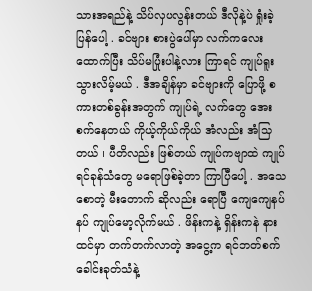သားအရည်နဲ့ သိပ်လှပလွန်းတယ် ဒီလိုနဲ့ပဲ ရှုံးခဲ့ပြန်ပေါ့ . ခင်ဗျား စားပွဲပေါ်မှာ လက်ကလေးထောက်ပြီး သိပ်မပြုံးပါနဲ့လား ကြာရင် ကျုပ်ရူးသွားလိမ့်မယ် . ဒီအချိန်မှာ ခင်ဗျားကို ပြောဖို့ စကားတစ်ခွန်းအတွက် ကျုပ်ရဲ့ လက်တွေ အေးစက်နေတယ် ကိုယ့်ကိုယ်ကိုယ် အံလည်း အံသြတယ် ၊ ပီတိလည်း ဖြစ်တယ် ကျုပ်ကဗျာထဲ ကျုပ်ရင်ခုန်သံတွေ မရောဖြစ်ခဲ့တာ ကြာပြီပေါ့ . အသေစောတဲ့ မီးတောက် ဆိုလည်း ရောပြီ ကျေကျေနပ်နပ် ကျုပ်မော့လိုက်မယ် . ဖိန်းကနဲ့ ရှိန်းကနဲ နားထင်မှာ တက်တက်လာတဲ့ အငွေ့က ရင်ဘတ်စက်ခေါင်းခုတ်သံနဲ့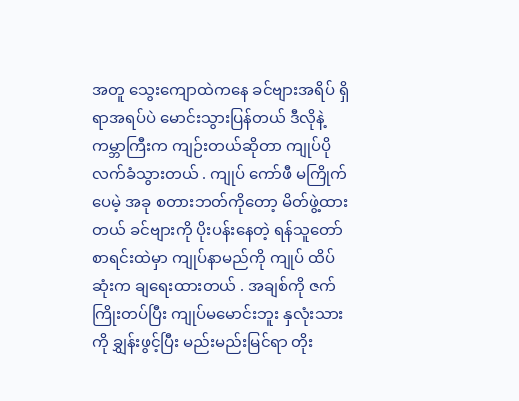အတူ သွေးကျောထဲကနေ ခင်ဗျားအရိပ် ရှိရာအရပ်ပဲ မောင်းသွားပြန်တယ် ဒီလိုနဲ့ ကမ္ဘာကြီးက ကျဉ်းတယ်ဆိုတာ ကျုပ်ပိုလက်ခံသွားတယ် . ကျုပ် ကော်ဖီ မကြိုက်ပေမဲ့ အခု စတားဘတ်ကိုတော့ မိတ်ဖွဲ့ထားတယ် ခင်ဗျားကို ပိုးပန်းနေတဲ့ ရန်သူတော် စာရင်းထဲမှာ ကျုပ်နာမည်ကို ကျုပ် ထိပ်ဆုံးက ချရေးထားတယ် . အချစ်ကို ဇက်ကြိုးတပ်ပြီး ကျုပ်မမောင်းဘူး နှလုံးသားကို ချွှန်းဖွင့်ပြီး မည်းမည်းမြင်ရာ တိုး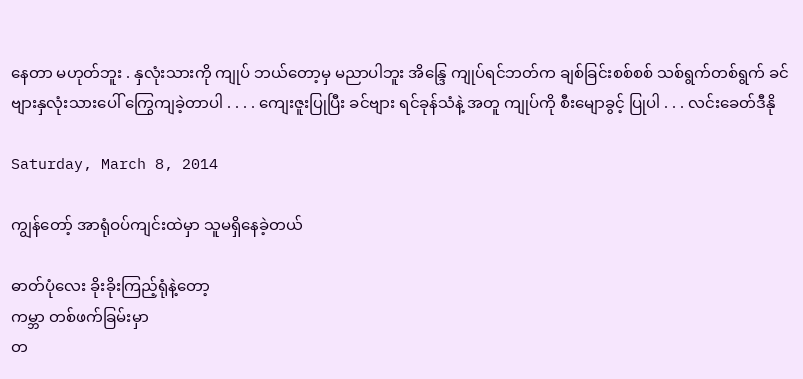နေတာ မဟုတ်ဘူး . နှလုံးသားကို ကျုပ် ဘယ်တော့မှ မညာပါဘူး အိန္ဒြေ ကျုပ်ရင်ဘတ်က ချစ်ခြင်းစစ်စစ် သစ်ရွက်တစ်ရွက် ခင်ဗျားနှလုံးသားပေါ် ကြွေကျခဲ့တာပါ . . . . ကျေးဇူးပြုပြီး ခင်ဗျား ရင်ခုန်သံနဲ့ အတူ ကျုပ်ကို စီးမျောခွင့် ပြုပါ . . . လင်းခေတ်ဒီနို

Saturday, March 8, 2014

ကျွန်တော့် အာရုံဝပ်ကျင်းထဲမှာ သူမရှိနေခဲ့တယ်

ဓာတ်ပုံလေး ခိုးခိုးကြည့်ရုံနဲ့တော့
ကမ္ဘာ တစ်ဖက်ခြမ်းမှာ
တ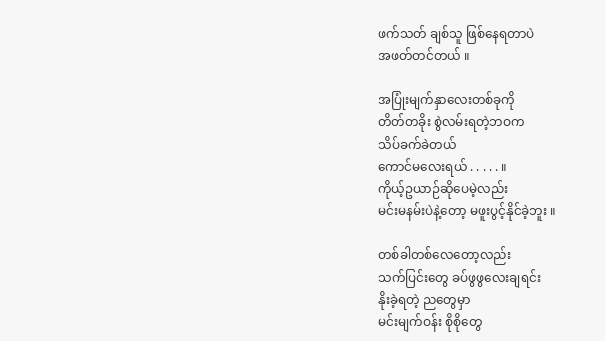ဖက်သတ် ချစ်သူ ဖြစ်နေရတာပဲ
အဖတ်တင်တယ် ။

အပြုံးမျက်နှာလေးတစ်ခုကို
တိတ်တခိုး စွဲလမ်းရတဲ့ဘဝက
သိပ်ခက်ခဲတယ်
ကောင်မလေးရယ် . . . . . ။
ကိုယ့်ဥယာဉ်ဆိုပေမဲ့လည်း
မင်းမနမ်းပဲနဲ့တော့ မဖူးပွင့်နိုင်ခဲ့ဘူး ။

တစ်ခါတစ်လေတော့လည်း
သက်ပြင်းတွေ ခပ်ဖွဖွလေးချရင်း
နိုးခဲ့ရတဲ့ ညတွေမှာ
မင်းမျက်ဝန်း စိုစိုတွေ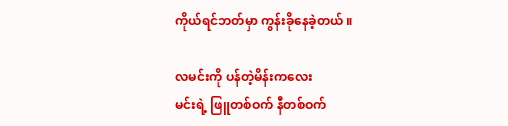ကိုယ်ရင်ဘတ်မှာ ကွန်းခိုနေခဲ့တယ် ။

လမင်းကို ပန်တဲ့မိန်းကလေး
မင်းရဲ့ ဖြူတစ်ဝက် နီတစ်ဝက်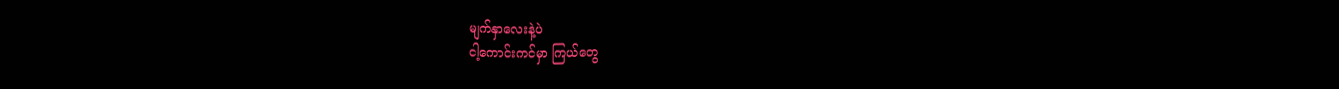မျက်နှာလေးနဲ့ပဲ
ငါ့ကောင်းကင်မှာ ကြယ်တွေ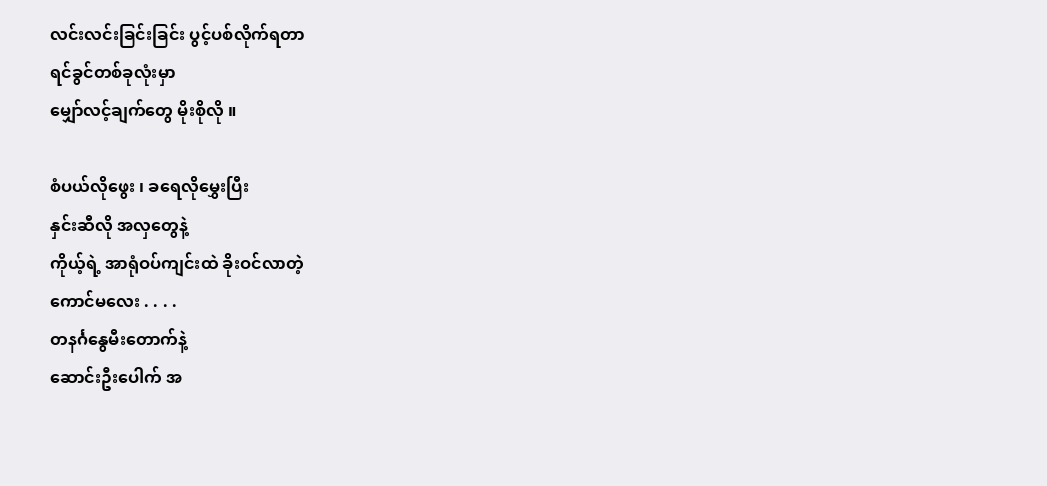လင်းလင်းခြင်းခြင်း ပွင့်ပစ်လိုက်ရတာ
ရင်ခွင်တစ်ခုလုံးမှာ
မျှော်လင့်ချက်တွေ မိုးစိုလို ။

စံပယ်လိုဖွေး ၊ ခရေလိုမွှေးပြီး
နှင်းဆီလို အလှတွေနဲ့
ကိုယ့်ရဲ့ အာရုံဝပ်ကျင်းထဲ ခိုးဝင်လာတဲ့
ကောင်မလေး . . . .
တနင်္ဂနွေမီးတောက်နဲ့
ဆောင်းဦးပေါက် အ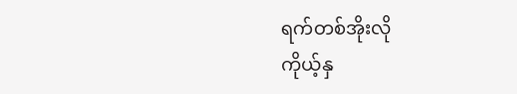ရက်တစ်အိုးလို
ကိုယ့်နှ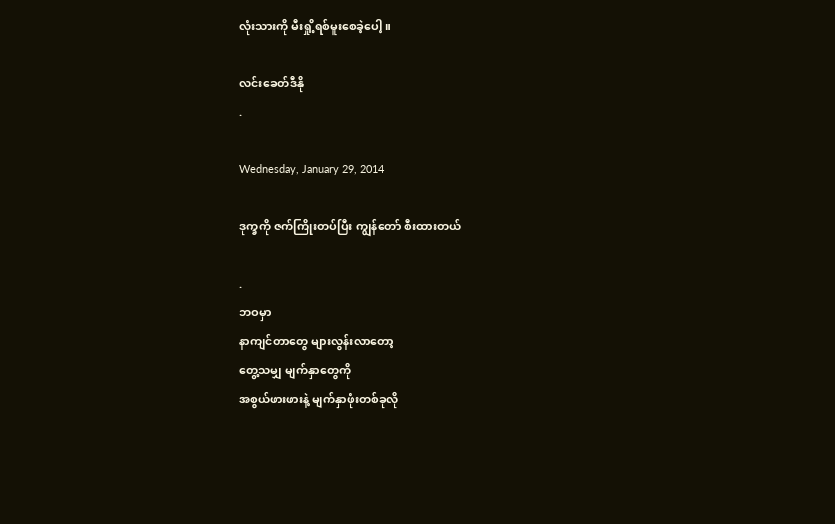လုံးသားကို မီးရှို့ရစ်မူးစေခဲ့ပေါ့ ။

လင်းခေတ်ဒီနို
.

Wednesday, January 29, 2014

ဒုက္ခကို ဇက်ကြိုးတပ်ပြီး ကျွန်တော် စီးထားတယ်

.
ဘဝမှာ
နာကျင်တာတွေ များလွန်းလာတော့
တွေ့သမျှ မျက်နှာတွေကို
အစွယ်ဖားဖားနဲ့ မျက်နှာဖုံးတစ်ခုလို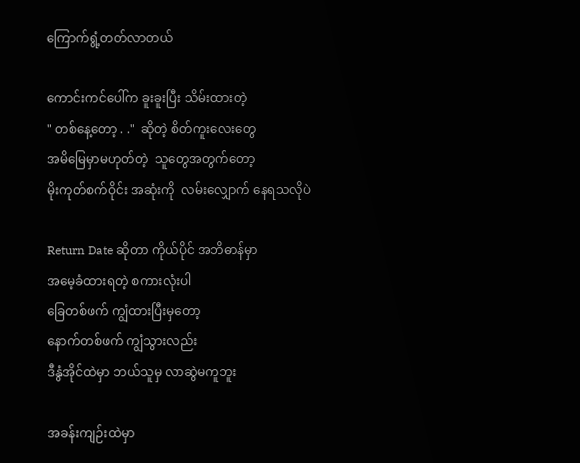ကြောက်ရွံ့တတ်လာတယ်

ကောင်းကင်ပေါ်က ခူးခူးပြီး သိမ်းထားတဲ့
" တစ်နေ့တော့ . ."  ဆိုတဲ့ စိတ်ကူးလေးတွေ
အမိမြေမှာမဟုတ်တဲ့  သူတွေအတွက်တော့
မိုးကုတ်စက်ဝိုင်း အဆုံးကို  လမ်းလျှောက် နေရသလိုပဲ

Return Date ဆိုတာ ကိုယ်ပိုင် အဘိဓာန်မှာ
အမေ့ခံထားရတဲ့ စကားလုံးပါ
ခြေတစ်ဖက် ကျွံထားပြီးမှတော့
နောက်တစ်ဖက် ကျွံသွားလည်း
ဒီနွံအိုင်ထဲမှာ ဘယ်သူမှ လာဆွဲမကူဘူး

အခန်းကျဉ်းထဲမှာ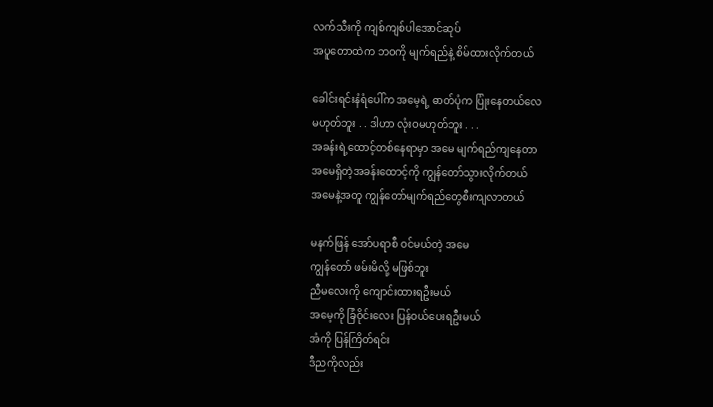လက်သီးကို ကျစ်ကျစ်ပါအောင်ဆုပ်
အပူတောထဲက ဘဝကို မျက်ရည်နဲ့ စိမ်ထားလိုက်တယ်

ခေါင်းရင်းနံရံပေါ်က အမေ့ရဲ့ ဓာတ်ပုံက ပြုံးနေတယ်လေ
မဟုတ်ဘူး . . ဒါဟာ လုံးဝမဟုတ်ဘူး . . .
အခန်းရဲ့ထောင့်တစ်နေရာမှာ အမေ မျက်ရည်ကျနေတာ
အမေရှိတဲ့အခန်းထောင့်ကို ကျွန်တော်သွားလိုက်တယ်
အမေနဲ့အတူ ကျွန်တော်မျက်ရည်တွေစီးကျလာတယ်

မနက်ဖြန် အော်ပရာစီ ဝင်မယ်တဲ့ အမေ
ကျွန်တော် ဖမ်းမိလို့ မဖြစ်ဘူး
ညီမလေးကို ကျောင်းထားရဦးမယ်
အမေ့ကို ခြံဝိုင်းလေး ပြန်ဝယ်ပေးရဦးမယ်
အံကို ပြန်ကြိတ်ရင်း
ဒီညကိုလည်း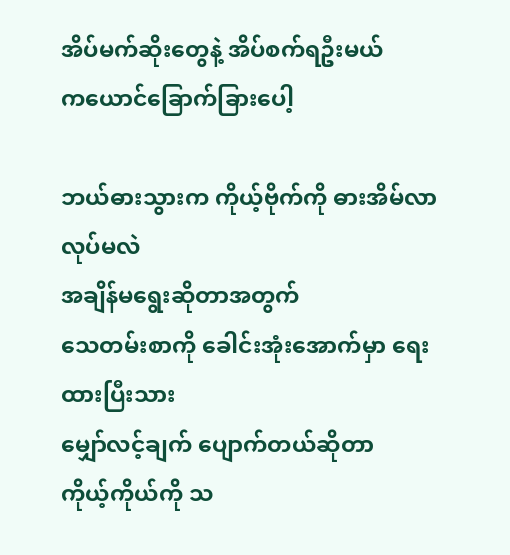အိပ်မက်ဆိုးတွေနဲ့ အိပ်စက်ရဦးမယ်
ကယောင်ခြောက်ခြားပေါ့

ဘယ်ဓားသွားက ကိုယ့်ဗိုက်ကို ဓားအိမ်လာလုပ်မလဲ
အချိန်မရွေးဆိုတာအတွက်
သေတမ်းစာကို ခေါင်းအုံးအောက်မှာ ရေးထားပြီးသား
မျှော်လင့်ချက် ပျောက်တယ်ဆိုတာ
ကိုယ့်ကိုယ်ကို သ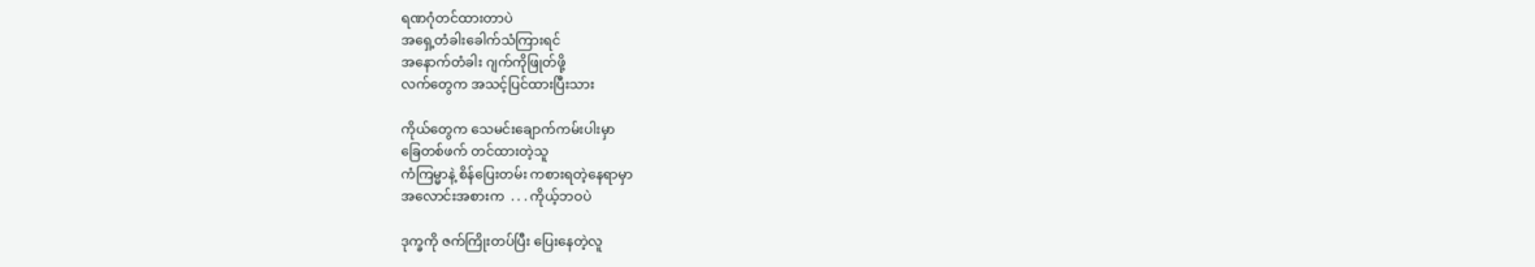ရဏဂုံတင်ထားတာပဲ
အရှေ့တံခါးခေါက်သံကြားရင်
အနောက်တံခါး ဂျက်ကိုဖြုတ်ဖို့
လက်တွေက အသင့်ပြင်ထားပြီးသား

ကိုယ်တွေက သေမင်းချောက်ကမ်းပါးမှာ
ခြေတစ်ဖက် တင်ထားတဲ့သူ
ကံကြမ္မာနဲ့ စိန်ပြေးတမ်း ကစားရတဲ့နေရာမှာ
အလောင်းအစားက  . . . ကိုယ့်ဘဝပဲ

ဒုက္ခကို ဇက်ကြိုးတပ်ပြီး ပြေးနေတဲ့လူ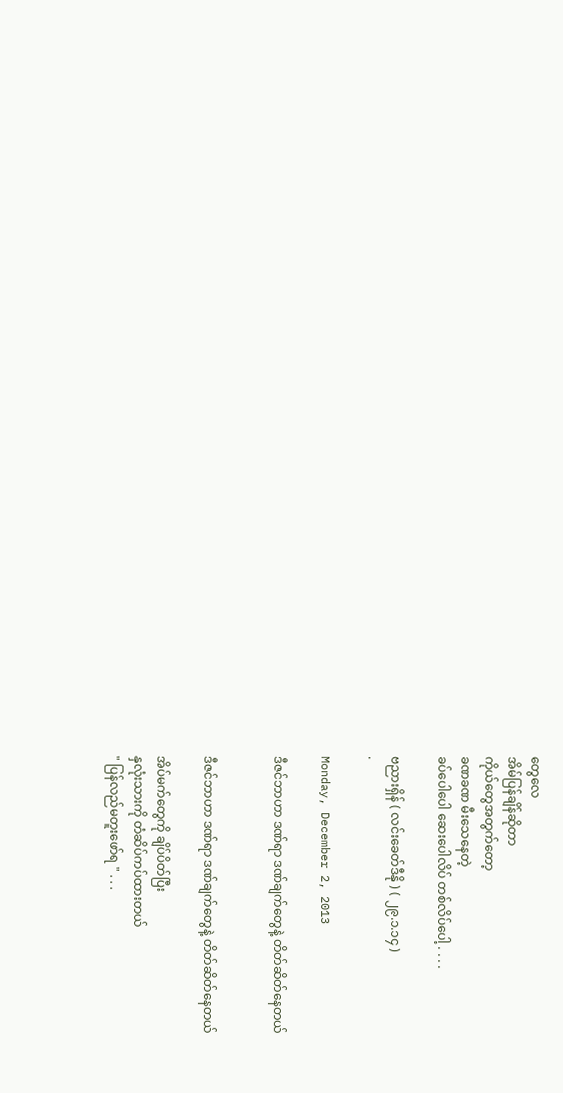တွေလေ
အိမ်ပြန်ချိန်ဆိုတာ
ကိုယ်တွေအတွက်တော့
ခဏခဏ မီးသေနေတဲ့
ခပ်ပေါပေါ ဆေးပေါလိပ် တစ်လိပ်ပေါ့ . . . .

ဗညားရှိန် ( လင်းခေတ်ဒီနို ) ( ၂၉.၁.၁၄ )
.

Monday, December 2, 2013

ဒီဇင်ဘာဟာ ဒဏ်ရာ ဒဏ်ချက်တွေနဲ့ တိတ်ဆိတ်နေတယ်


ဒီဇင်ဘာဟာ ဒဏ်ရာ ဒဏ်ချက်တွေနဲ့ တိတ်ဆိတ်နေတယ်

အိပ်မက်တွေကို ချိပ်ပိတ်ပြီး
နှလုံးသားကို တံဆိပ်ကပ်ထားတယ်
" ပြန်လည်မတူးဖော်ရ " . . .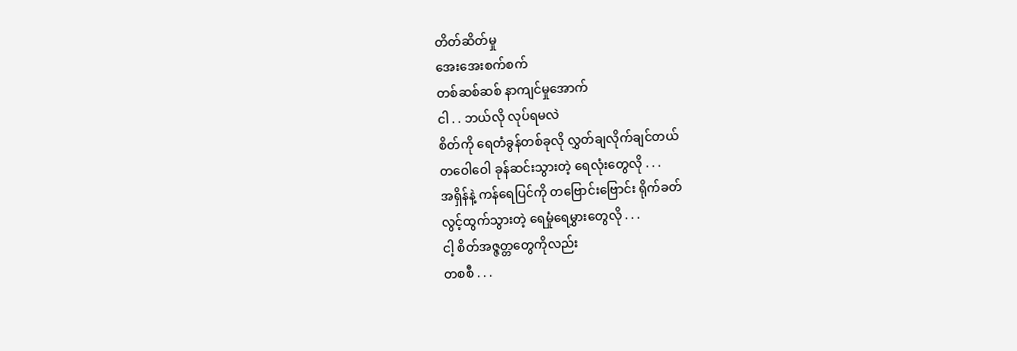တိတ်ဆိတ်မှု
အေးအေးစက်စက်
တစ်ဆစ်ဆစ် နာကျင်မှုအောက်
ငါ . . ဘယ်လို လုပ်ရမလဲ
စိတ်ကို ရေတံခွန်တစ်ခုလို လွှတ်ချလိုက်ချင်တယ်
တဝေါဝေါ ခုန်ဆင်းသွားတဲ့ ရေလုံးတွေလို . . .
အရှိန်နဲ့ ကန်ရေပြင်ကို တဗြောင်းဗြောင်း ရိုက်ခတ်
လွင့်ထွက်သွားတဲ့ ရေမှုံရေမွှားတွေလို . . .
ငါ့ စိတ်အဇ္ဇတ္တတွေကိုလည်း
တစစီ . . .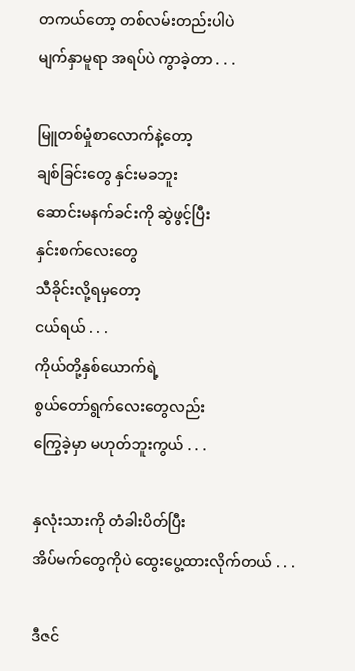တကယ်တော့ တစ်လမ်းတည်းပါပဲ
မျက်နှာမူရာ အရပ်ပဲ ကွာခဲ့တာ . . .

မြူတစ်မှုံစာလောက်နဲ့တော့
ချစ်ခြင်းတွေ နှင်းမခဘူး
ဆောင်းမနက်ခင်းကို ဆွဲဖွင့်ပြီး
နှင်းစက်လေးတွေ
သီခိုင်းလို့ရမှတော့
ငယ်ရယ် . . .
ကိုယ်တို့နှစ်ယောက်ရဲ့
စွယ်တော်ရွက်လေးတွေလည်း
ကြွေခဲ့မှာ မဟုတ်ဘူးကွယ် . . .

နှလုံးသားကို တံခါးပိတ်ပြီး
အိပ်မက်တွေကိုပဲ ထွေးပွေ့ထားလိုက်တယ် . . .

ဒီဇင်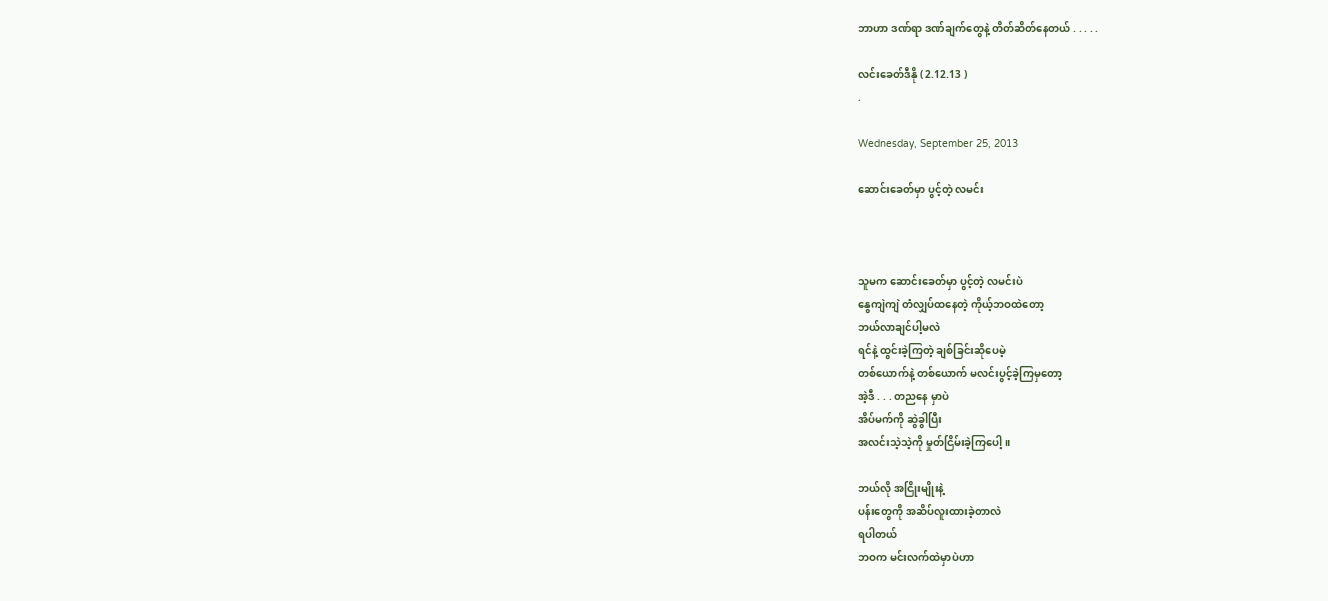ဘာဟာ ဒဏ်ရာ ဒဏ်ချက်တွေနဲ့ တိတ်ဆိတ်နေတယ် . . . . .

လင်းခေတ်ဒီနို ( 2.12.13 )
.

Wednesday, September 25, 2013

ဆောင်းခေတ်မှာ ပွင့်တဲ့ လမင်း



သူမက ဆောင်းခေတ်မှာ ပွင့်တဲ့ လမင်းပဲ
နွေကျဲကျဲ တံလျှပ်ထနေတဲ့ ကိုယ့်ဘဝထဲတော့
ဘယ်လာချင်ပါ့မလဲ
ရင်နဲ့ ထွင်းခဲ့ကြတဲ့ ချစ်ခြင်းဆိုပေမဲ့
တစ်ယောက်နဲ့ တစ်ယောက် မလင်းပွင့်ခဲ့ကြမှတော့
အဲ့ဒီ . . . တညနေ မှာပဲ
အိပ်မက်ကို ဆွဲခွါပြီး
အလင်းသဲ့သဲ့ကို မှုတ်ငြိမ်းခဲ့ကြပေါ့ ။

ဘယ်လို အငြိုးမျိုးနဲ့
ပန်းတွေကို အဆိပ်လူးထားခဲ့တာလဲ
ရပါတယ်
ဘဝက မင်းလက်ထဲမှာပဲဟာ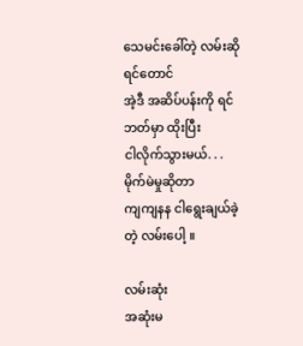သေမင်းခေါ်တဲ့ လမ်းဆိုရင်တောင်
အဲ့ဒီ အဆိပ်ပန်းကို ရင်ဘတ်မှာ ထိုးပြီး
ငါလိုက်သွားမယ်. . .
မိုက်မဲမှုဆိုတာ
ကျကျနန ငါရွေးချယ်ခဲ့တဲ့ လမ်းပေါ့ ။

လမ်းဆုံး
အဆုံးမ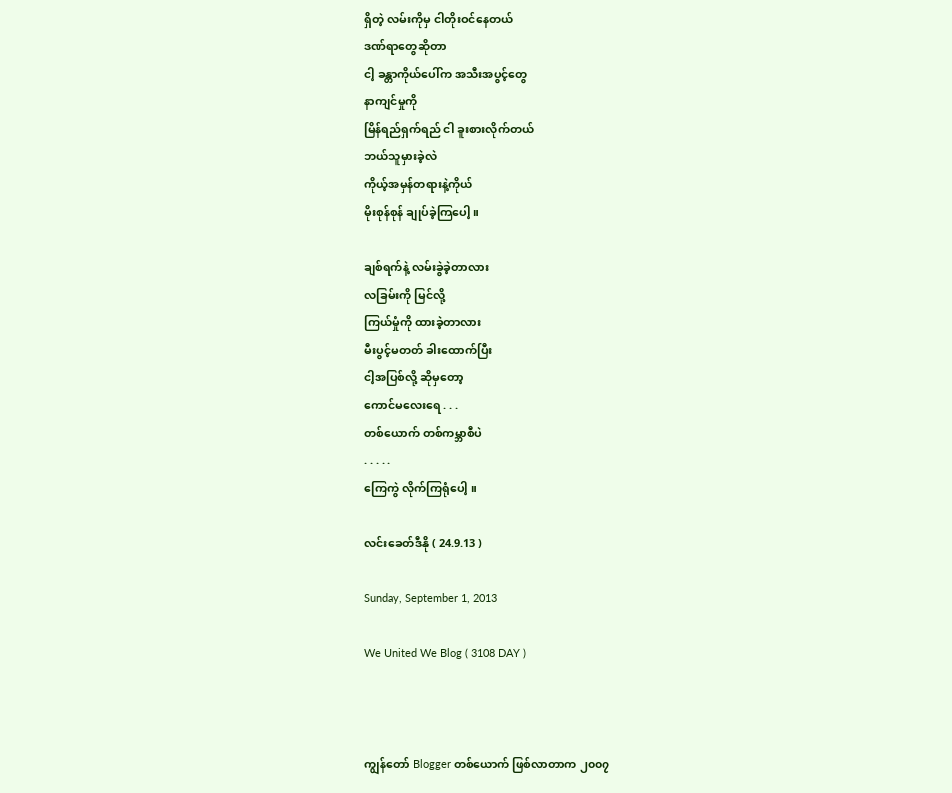ရှိတဲ့ လမ်းကိုမှ ငါတိုးဝင်နေတယ်
ဒဏ်ရာတွေဆိုတာ
ငါ့ ခန္တာကိုယ်ပေါ်က အသီးအပွင့်တွေ
နာကျင်မှုကို
မြိန်ရည်ရှက်ရည် ငါ ခူးစားလိုက်တယ်
ဘယ်သူမှားခဲ့လဲ
ကိုယ့်အမှန်တရားနဲ့ကိုယ်
မိုးစုန်စုန် ချုပ်ခဲ့ကြပေါ့ ။

ချစ်ရက်နဲ့ လမ်းခွဲခဲ့တာလား
လခြမ်းကို မြင်လို့
ကြယ်မှုံကို ထားခဲ့တာလား
မီးပွင့်မတတ် ခါးထောက်ပြီး
ငါ့အပြစ်လို့ ဆိုမှတော့
ကောင်မလေးရေ . . .
တစ်ယောက် တစ်ကမ္ဘာစီပဲ
. . . . .
ကြေကွဲ လိုက်ကြရုံပေါ့ ။

လင်းခေတ်ဒီနို ( 24.9.13 )

Sunday, September 1, 2013

We United We Blog ( 3108 DAY )



ကျွန်တော် Blogger တစ်ယောက် ဖြစ်လာတာက ၂၀၀၇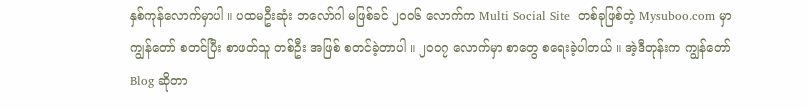နှစ်ကုန်လောက်မှာပါ ။ ပထမဦးဆုံး ဘလော်ဂါ မဖြစ်ခင် ၂၀၀၆ လောက်က Multi Social Site  တစ်ခုဖြစ်တဲ့ Mysuboo.com မှာ ကျွန်တော် စတင်ပြီး စာဖတ်သူ တစ်ဦး အဖြစ် စတင်ခဲ့တာပါ ။ ၂၀၀၇ လောက်မှာ စာတွေ စရေးခဲ့ပါတယ် ။ အဲ့ဒီတုန်းက ကျွန်တော် Blog ဆိုတာ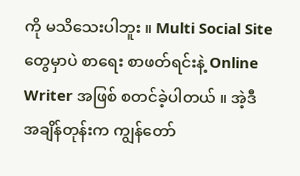ကို မသိသေးပါဘူး ။ Multi Social Site တွေမှာပဲ စာရေး စာဖတ်ရင်းနဲ့ Online Writer အဖြစ် စတင်ခဲ့ပါတယ် ။ အဲ့ဒီ အချိန်တုန်းက ကျွန်တော်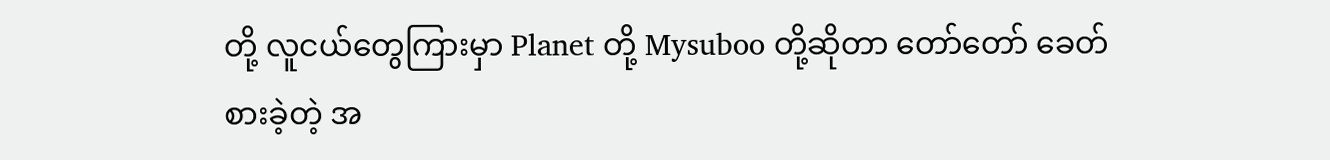တို့ လူငယ်တွေကြားမှာ Planet တို့ Mysuboo တို့ဆိုတာ တော်တော် ခေတ်စားခဲ့တဲ့ အ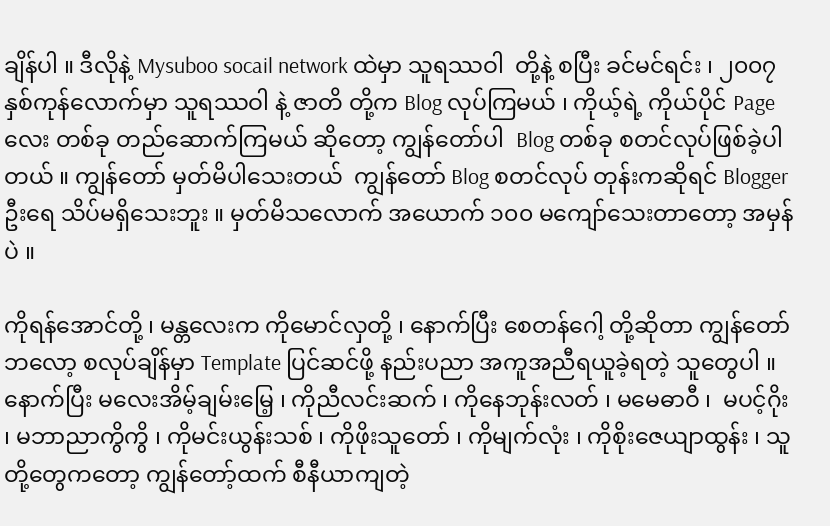ချိန်ပါ ။ ဒီလိုနဲ့ Mysuboo socail network ထဲမှာ သူရဿဝါ  တို့နဲ့ စပြီး ခင်မင်ရင်း ၊ ၂၀၀၇ နှစ်ကုန်လောက်မှာ သူရဿဝါ နဲ့ ဇာတိ တို့က Blog လုပ်ကြမယ် ၊ ကိုယ့်ရဲ့ ကိုယ်ပိုင် Page လေး တစ်ခု တည်ဆောက်ကြမယ် ဆိုတော့ ကျွန်တော်ပါ  Blog တစ်ခု စတင်လုပ်ဖြစ်ခဲ့ပါတယ် ။ ကျွန်တော် မှတ်မိပါသေးတယ်  ကျွန်တော် Blog စတင်လုပ် တုန်းကဆိုရင် Blogger ဦးရေ သိပ်မရှိသေးဘူး ။ မှတ်မိသလောက် အယောက် ၁၀၀ မကျော်သေးတာတော့ အမှန်ပဲ ။

ကိုရန်အောင်တို့ ၊ မန္တလေးက ကိုမောင်လှတို့ ၊ နောက်ပြီး စေတန်ဂေါ့ တို့ဆိုတာ ကျွန်တော် ဘလော့ စလုပ်ချိန်မှာ Template ပြင်ဆင်ဖို့ နည်းပညာ အကူအညီရယူခဲ့ရတဲ့ သူတွေပါ ။ နောက်ပြီး မလေးအိမ့်ချမ်းမြေ့ ၊ ကိုညီလင်းဆက် ၊ ကိုနေဘုန်းလတ် ၊ မမေဓာဝီ ၊  မပင့်ဂိုး ၊ မဘာညာကွိကွိ ၊ ကိုမင်းယွန်းသစ် ၊ ကိုဖိုးသူတော် ၊ ကိုမျက်လုံး ၊ ကိုစိုးဇေယျာထွန်း ၊ သူတို့တွေကတော့ ကျွန်တော့်ထက် စီနီယာကျတဲ့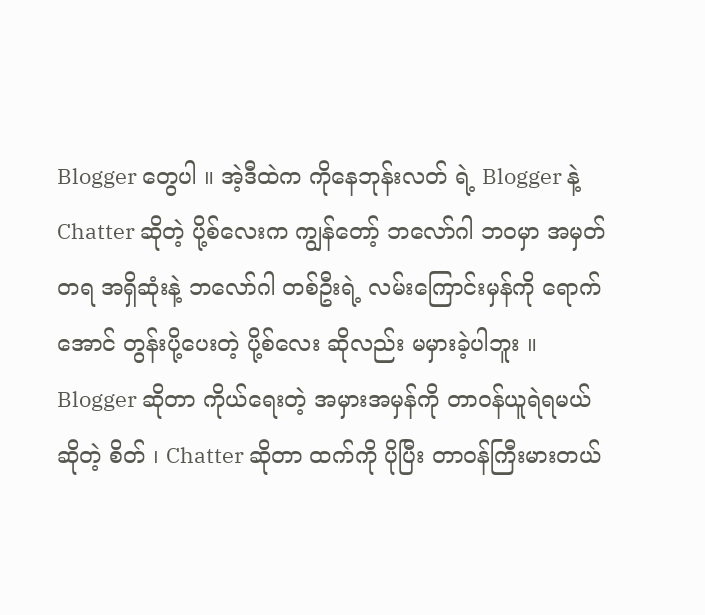Blogger တွေပါ ။ အဲ့ဒီထဲက ကိုနေဘုန်းလတ် ရဲ့ Blogger နဲ့ Chatter ဆိုတဲ့ ပို့စ်လေးက ကျွန်တော့် ဘလော်ဂါ ဘဝမှာ အမှတ်တရ အရှိဆုံးနဲ့ ဘလော်ဂါ တစ်ဦးရဲ့ လမ်းကြောင်းမှန်ကို ရောက်အောင် တွန်းပို့ပေးတဲ့ ပို့စ်လေး ဆိုလည်း မမှားခဲ့ပါဘူး ။ Blogger ဆိုတာ ကိုယ်ရေးတဲ့ အမှားအမှန်ကို တာဝန်ယူရဲရမယ် ဆိုတဲ့ စိတ် ၊ Chatter ဆိုတာ ထက်ကို ပိုပြီး တာဝန်ကြီးမားတယ်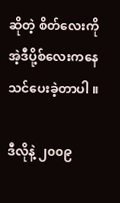ဆိုတဲ့ စိတ်လေးကို အဲ့ဒီပို့စ်လေးကနေ သင်ပေးခဲ့တာပါ ။

ဒီလိုနဲ့ ၂၀၀၉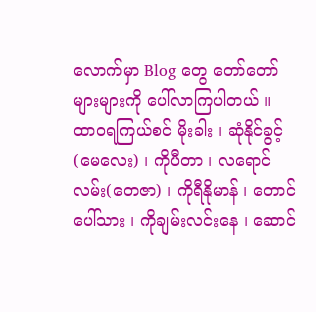လောက်မှာ Blog တွေ တော်တော်များများကို ပေါ်လာကြပါတယ် ။ ထာဝရကြယ်စင် မိုးခါး ၊ ဆုံနိုင်ခွင့်(မေလေး) ၊ ကိုပီတာ ၊ လရောင်လမ်း(တေဇာ) ၊ ကိုရီနိုမာန် ၊ တောင်ပေါ်သား ၊ ကိုချမ်းလင်းနေ ၊ ဆောင်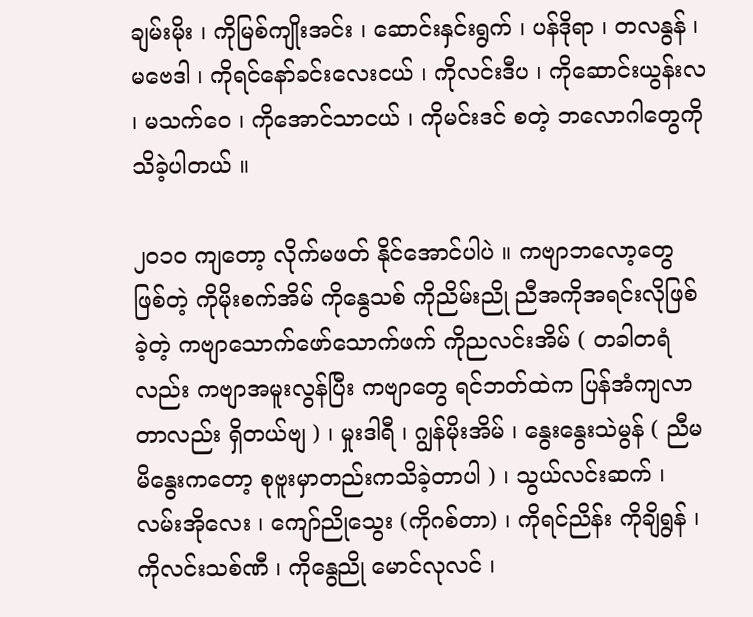ချမ်းမိုး ၊ ကိုမြစ်ကျိုးအင်း ၊ ဆောင်းနှင်းရွက် ၊ ပန်ဒိုရာ ၊ တလနွန် ၊ မဗေဒါ ၊ ကိုရင်နော်ခင်းလေးငယ် ၊ ကိုလင်းဒီပ ၊ ကိုဆောင်းယွန်းလ ၊ မသက်ဝေ ၊ ကိုအောင်သာငယ် ၊ ကိုမင်းဒင် စတဲ့ ဘလောဂါတွေကို သိခဲ့ပါတယ် ။

၂၀၁၀ ကျတော့ လိုက်မဖတ် နိုင်အောင်ပါပဲ ။ ကဗျာဘလော့တွေ ဖြစ်တဲ့ ကိုမိုးစက်အိမ် ကိုနွေသစ် ကိုညိမ်းညို ညီအကိုအရင်းလိုဖြစ်ခဲ့တဲ့ ကဗျာသောက်ဖော်သောက်ဖက် ကိုညလင်းအိမ် ( တခါတရံလည်း ကဗျာအမူးလွန်ပြီး ကဗျာတွေ ရင်ဘတ်ထဲက ပြန်အံကျလာတာလည်း ရှိတယ်ဗျ ) ၊ မှုးဒါရီ ၊ ဂျွန်မိုးအိမ် ၊ နွေးနွေးသဲမွန် ( ညီမ မိနွေးကတော့ စုဗူးမှာတည်းကသိခဲ့တာပါ ) ၊ သွယ်လင်းဆက် ၊ လမ်းအိုလေး ၊ ကျော်ညိုသွေး (ကိုဂစ်တာ) ၊ ကိုရင်ညိန်း ကိုချိရွန် ၊ ကိုလင်းသစ်ဏီ ၊ ကိုနွေညို မောင်လုလင် ၊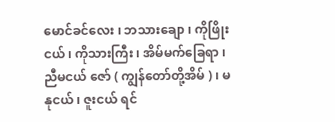မောင်ခင်လေး ၊ ဘသားချော ၊ ကိုဖြိုးငယ် ၊ ကိုသားကြီး ၊ အိမ်မက်ခြေရာ ၊ ညီမငယ် ဇော် ( ကျွန်တော်တို့အိမ် ) ၊ မနုငယ် ၊ ဇူးငယ် ရင်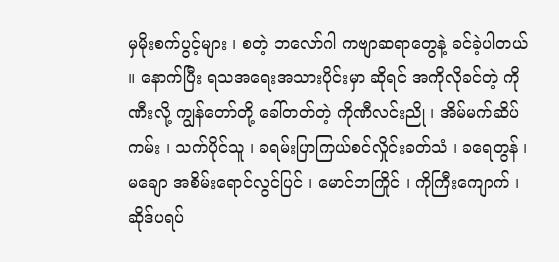မှမိုးစက်ပွင့်များ ၊ စတဲ့ ဘလော်ဂါ ကဗျာဆရာတွေနဲ့ ခင်ခဲ့ပါတယ် ။ နောက်ပြီး ရသအရေးအသားပိုင်းမှာ ဆိုရင် အကိုလိုခင်တဲ့ ကိုဏီးလို့ ကျွန်တော်တို့ ခေါ်တတ်တဲ့ ကိုဏီလင်းညို ၊ အိမ်မက်ဆိပ်ကမ်း ၊ သက်ပိုင်သူ ၊ ခရမ်းပြာကြယ်စင်လှိုင်းခတ်သံ ၊ ခရေတွန် ၊ မချော အစိမ်းရောင်လွင်ပြင် ၊ မောင်ဘကြိုင် ၊ ကိုကြီးကျောက် ၊ ဆိုဒ်ပရပ်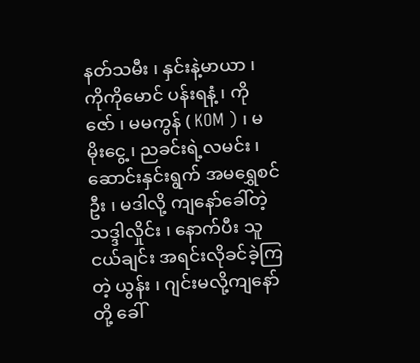နတ်သမီး ၊ နှင်းနဲ့မာယာ ၊ ကိုကိုမောင် ပန်းရနံ့ ၊ ကိုဇော် ၊ မမကွန် ( KOM ) ၊ မမိုးငွေ့ ၊ ညခင်းရဲ့လမင်း ၊ ဆောင်းနှင်းရွက် အမရွှေစင်ဦး ၊ မဒါလို့ ကျနော်ခေါ်တဲ့ သဒ္ဒါလှိုင်း ၊ နောက်ပီး သူငယ်ချင်း အရင်းလိုခင်ခဲ့ကြတဲ့ ယွန်း ၊ ဂျင်းမလို့ကျနော်တို့ ခေါ်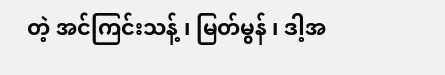တဲ့ အင်ကြင်းသန့် ၊ မြတ်မွန် ၊ ဒါ့အ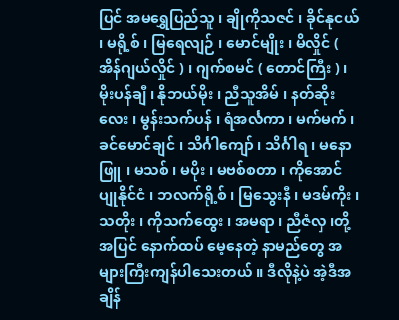ပြင် အမရွှေပြည်သူ ၊ ချိုကိုသဇင် ၊ ခိုင်နုငယ် ၊ မရို့စ် ၊ မြရေလျဉ် ၊ မောင်မျိုး ၊ မိလှိုင် ( အိန်ဂျယ်လှိုင် ) ၊ ဂျက်စမင် ( တောင်ကြီး ) ၊ မိုးပန်ချီ ၊ နိုဘယ်မိုး ၊ ညီသူအိမ် ၊ နတ်ဆိုးလေး ၊ မွန်းသက်ပန် ၊ ရံအင်္လကာ ၊ မက်မက် ၊ ခင်မောင်ချင် ၊ သိင်္ဂါကျော် ၊ သိင်္ဂါရ ၊ မနောဖြူ ၊ မသစ် ၊ မပိုး ၊ မဗစ်စတာ ၊ ကိုအောင် ပျုနိုင်ငံ ၊ ဘလက်ရို့စ် ၊ မြသွေးနီ ၊ မဒမ်ကိုး ၊ သတိုး ၊ ကိုသက်ထွေး ၊ အမရာ ၊ ညီဇံလှ ၊တို့အပြင် နောက်ထပ် မေ့နေတဲ့ နာမည်တွေ အများကြီးကျန်ပါသေးတယ် ။ ဒီလိုနဲ့ပဲ အဲ့ဒီအချိန်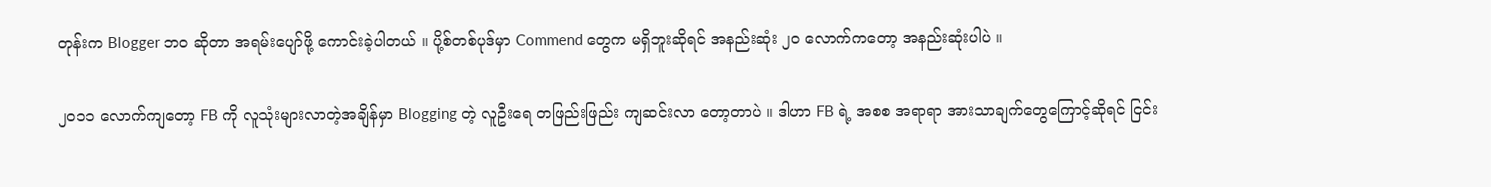တုန်းက Blogger ဘ၀ ဆိုတာ အရမ်းပျော်ဖို့ ကောင်းခဲ့ပါတယ် ။ ပို့စ်တစ်ပုဒ်မှာ Commend တွေက မရှိဘူးဆိုရင် အနည်းဆုံး ၂၀ လောက်ကတော့ အနည်းဆုံးပါပဲ ။

၂၀၁၁ လောက်ကျတော့ FB ကို လူသုံးများလာတဲ့အချိန်မှာ Blogging တဲ့ လူဦးရေ တဖြည်းဖြည်း ကျဆင်းလာ တော့တာပဲ ။ ဒါဟာ FB ရဲ့ အစစ အရာရာ အားသာချက်တွေကြောင့်ဆိုရင် ငြင်း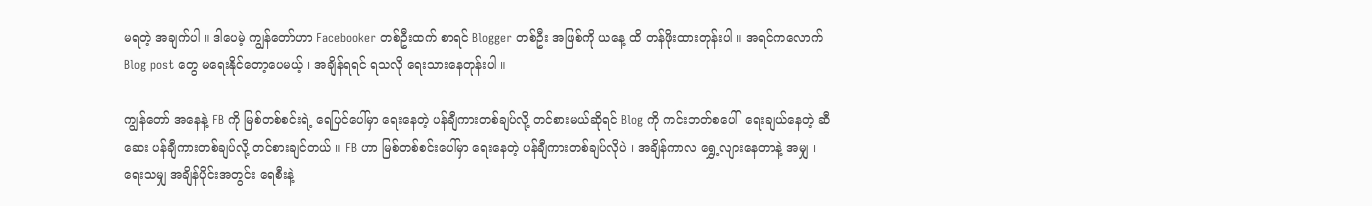မရတဲ့ အချက်ပါ ။ ဒါပေမဲ့ ကျွန်တော်ဟာ Facebooker တစ်ဦးထက် စာရင် Blogger တစ်ဦး အဖြစ်ကို ယနေ့ ထိ တန်ဖိုးထားတုန်းပါ ။ အရင်ကလောက် Blog post တွေ မရေးနိုင်တော့ပေမယ့် ၊ အချိန်ရရင် ရသလို ရေးသားနေတုန်းပါ ။

ကျွန်တော် အနေနဲ့ FB ကို မြစ်တစ်စင်းရဲ့ ရေပြင်ပေါ်မှာ ရေးနေတဲ့ ပန်ချီကားတစ်ချပ်လို့ တင်စားမယ်ဆိုရင် Blog ကို ကင်းဘတ်စပေါ်  ရေးချယ်နေတဲ့ ဆီဆေး ပန်ချီကားတစ်ချပ်လို့ တင်စားချင်တယ် ။ FB ဟာ မြစ်တစ်စင်းပေါ်မှာ ရေးနေတဲ့ ပန်ချီကားတစ်ချပ်လိုပဲ ၊ အချိန်ကာလ ရွှေ့လျားနေတာနဲ့ အမျှ ၊ ရေးသမျှ အချိန်ပိုင်းအတွင်း ရေစီးနဲ့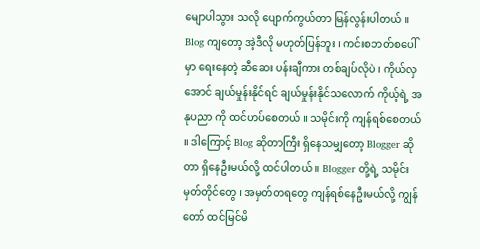မျောပါသွား သလို ပျောက်ကွယ်တာ မြန်လွန်းပါတယ် ။ Blog ကျတော့ အဲ့ဒီလို မဟုတ်ပြန်ဘူး ၊ ကင်းစဘတ်စပေါ်မှာ ရေးနေတဲ့ ဆီဆေး ပန်းချီကား တစ်ချပ်လိုပဲ ၊ ကိုယ်လှအောင် ချယ်မှုန်းနိုင်ရင် ချယ်မှုန်းနိုင်သလောက် ကိုယ့်ရဲ့ အနုပညာ ကို ထင်ဟပ်စေတယ် ။ သမိုင်းကို ကျန်ရစ်စေတယ် ။ ဒါကြောင့် Blog ဆိုတာကြီး ရှိနေသမျှတော့ Blogger ဆိုတာ ရှိနေဦးမယ်လို့ ထင်ပါတယ် ။ Blogger တို့ရဲ့ သမိုင်း မှတ်တိုင်တွေ ၊ အမှတ်တရတွေ ကျန်ရစ်နေဦးမယ်လို့ ကျွန်တော် ထင်မြင်မိ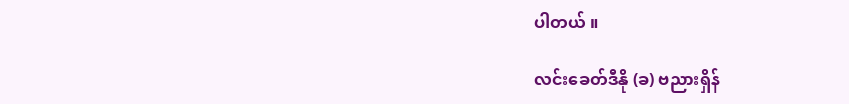ပါတယ် ။

လင်းခေတ်ဒီနို (ခ) ဗညားရှိန်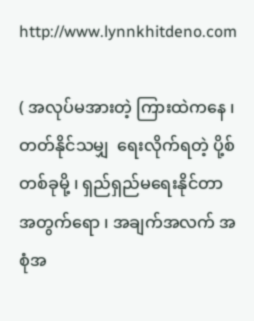http://www.lynnkhitdeno.com

( အလုပ်မအားတဲ့ ကြားထဲကနေ ၊ တတ်နိုင်သမျှ  ရေးလိုက်ရတဲ့ ပို့စ်တစ်ခုမို့ ၊ ရှည်ရှည်မရေးနိုင်တာ အတွက်ရော ၊ အချက်အလက် အစုံအ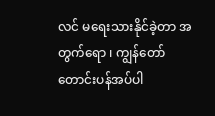လင် မရေးသားနိုင်ခဲ့တာ အတွက်ရော ၊ ကျွန်တော် တောင်းပန်အပ်ပါ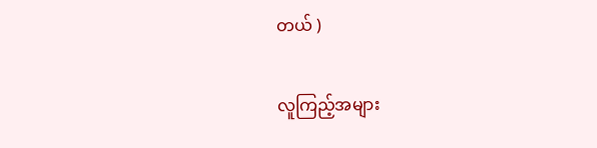တယ် )

လူကြည့်အများ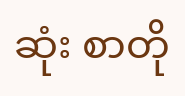ဆုံး စာတို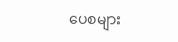ပေစများ